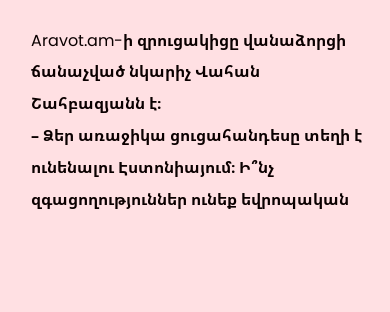Aravot.am-ի զրուցակիցը վանաձորցի ճանաչված նկարիչ Վահան Շահբազյանն է։
– Ձեր առաջիկա ցուցահանդեսը տեղի է ունենալու Էստոնիայում։ Ի՞նչ զգացողություններ ունեք եվրոպական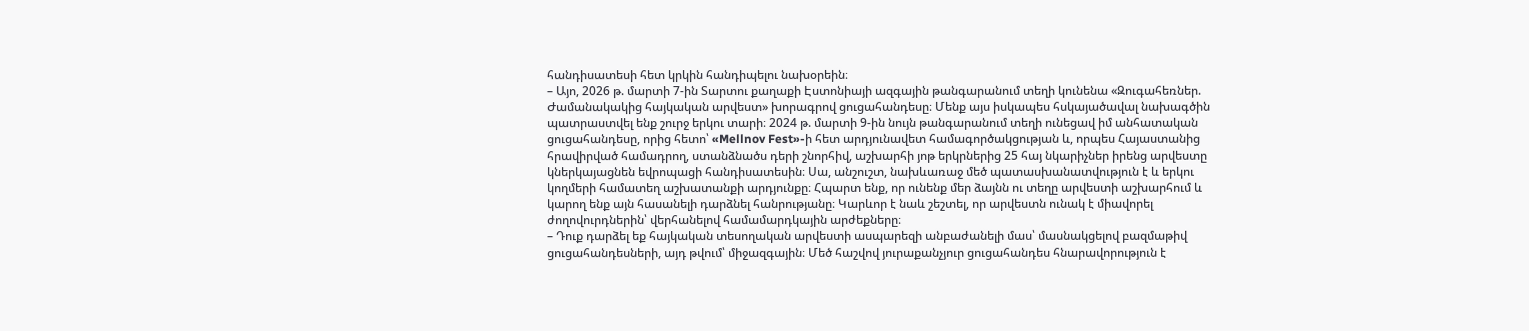հանդիսատեսի հետ կրկին հանդիպելու նախօրեին։
– Այո, 2026 թ. մարտի 7-ին Տարտու քաղաքի Էստոնիայի ազգային թանգարանում տեղի կունենա «Զուգահեռներ. Ժամանակակից հայկական արվեստ» խորագրով ցուցահանդեսը։ Մենք այս իսկապես հսկայածավալ նախագծին պատրաստվել ենք շուրջ երկու տարի։ 2024 թ. մարտի 9-ին նույն թանգարանում տեղի ունեցավ իմ անհատական ցուցահանդեսը, որից հետո՝ «Mellnov Fest»-ի հետ արդյունավետ համագործակցության և, որպես Հայաստանից հրավիրված համադրող, ստանձնածս դերի շնորհիվ, աշխարհի յոթ երկրներից 25 հայ նկարիչներ իրենց արվեստը կներկայացնեն եվրոպացի հանդիսատեսին։ Սա, անշուշտ, նախևառաջ մեծ պատասխանատվություն է և երկու կողմերի համատեղ աշխատանքի արդյունքը։ Հպարտ ենք, որ ունենք մեր ձայնն ու տեղը արվեստի աշխարհում և կարող ենք այն հասանելի դարձնել հանրությանը։ Կարևոր է նաև շեշտել, որ արվեստն ունակ է միավորել ժողովուրդներին՝ վերհանելով համամարդկային արժեքները։
– Դուք դարձել եք հայկական տեսողական արվեստի ասպարեզի անբաժանելի մաս՝ մասնակցելով բազմաթիվ ցուցահանդեսների, այդ թվում՝ միջազգային։ Մեծ հաշվով յուրաքանչյուր ցուցահանդես հնարավորություն է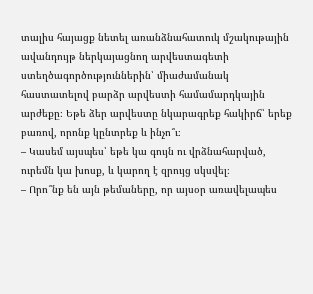տալիս հայացք նետել առանձնահատուկ մշակութային ավանդույթ ներկայացնող արվեստագետի ստեղծագործություններին՝ միաժամանակ հաստատելով բարձր արվեստի համամարդկային արժեքը։ Եթե ձեր արվեստը նկարագրեք հակիրճ՝ երեք բառով, որոնք կընտրեք և ինչո՞ւ։
– Կասեմ այսպես՝ եթե կա գույն ու վրձնահարված, ուրեմն կա խոսք, և կարող է զրույց սկսվել։
– Որո՞նք են այն թեմաները, որ այսօր առավելապես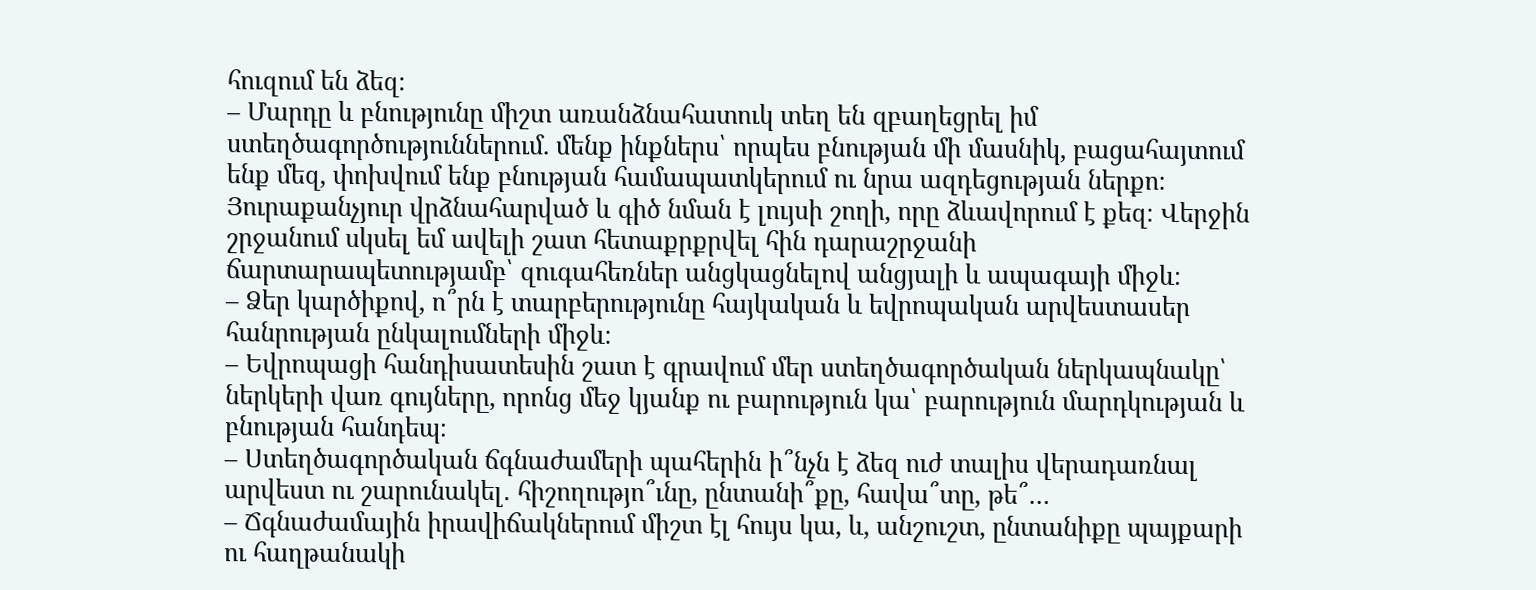հուզում են ձեզ։
– Մարդը և բնությունը միշտ առանձնահատուկ տեղ են զբաղեցրել իմ ստեղծագործություններում. մենք ինքներս՝ որպես բնության մի մասնիկ, բացահայտում ենք մեզ, փոխվում ենք բնության համապատկերում ու նրա ազդեցության ներքո։ Յուրաքանչյուր վրձնահարված և գիծ նման է լույսի շողի, որը ձևավորում է քեզ։ Վերջին շրջանում սկսել եմ ավելի շատ հետաքրքրվել հին դարաշրջանի ճարտարապետությամբ՝ զուգահեռներ անցկացնելով անցյալի և ապագայի միջև։
– Ձեր կարծիքով, ո՞րն է տարբերությունը հայկական և եվրոպական արվեստասեր հանրության ընկալումների միջև։
– Եվրոպացի հանդիսատեսին շատ է գրավում մեր ստեղծագործական ներկապնակը՝ ներկերի վառ գույները, որոնց մեջ կյանք ու բարություն կա՝ բարություն մարդկության և բնության հանդեպ։
– Ստեղծագործական ճգնաժամերի պահերին ի՞նչն է ձեզ ուժ տալիս վերադառնալ արվեստ ու շարունակել․ հիշողությո՞ւնը, ընտանի՞քը, հավա՞տը, թե՞…
– Ճգնաժամային իրավիճակներում միշտ էլ հույս կա, և, անշուշտ, ընտանիքը պայքարի ու հաղթանակի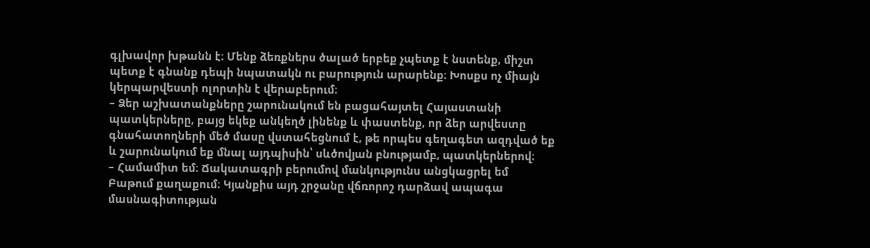գլխավոր խթանն է։ Մենք ձեռքներս ծալած երբեք չպետք է նստենք, միշտ պետք է գնանք դեպի նպատակն ու բարություն արարենք։ Խոսքս ոչ միայն կերպարվեստի ոլորտին է վերաբերում։
– Ձեր աշխատանքները շարունակում են բացահայտել Հայաստանի պատկերները, բայց եկեք անկեղծ լինենք և փաստենք, որ ձեր արվեստը գնահատողների մեծ մասը վստահեցնում է, թե որպես գեղագետ ազդված եք և շարունակում եք մնալ այդպիսին՝ սևծովյան բնությամբ, պատկերներով։
– Համամիտ եմ։ Ճակատագրի բերումով մանկությունս անցկացրել եմ Բաթում քաղաքում։ Կյանքիս այդ շրջանը վճռորոշ դարձավ ապագա մասնագիտության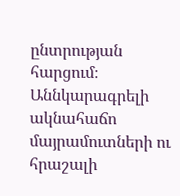ընտրության հարցում։ Աննկարագրելի ակնահաճո մայրամուտների ու հրաշալի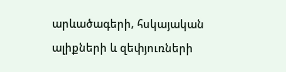արևածագերի, հսկայական ալիքների և զեփյուռների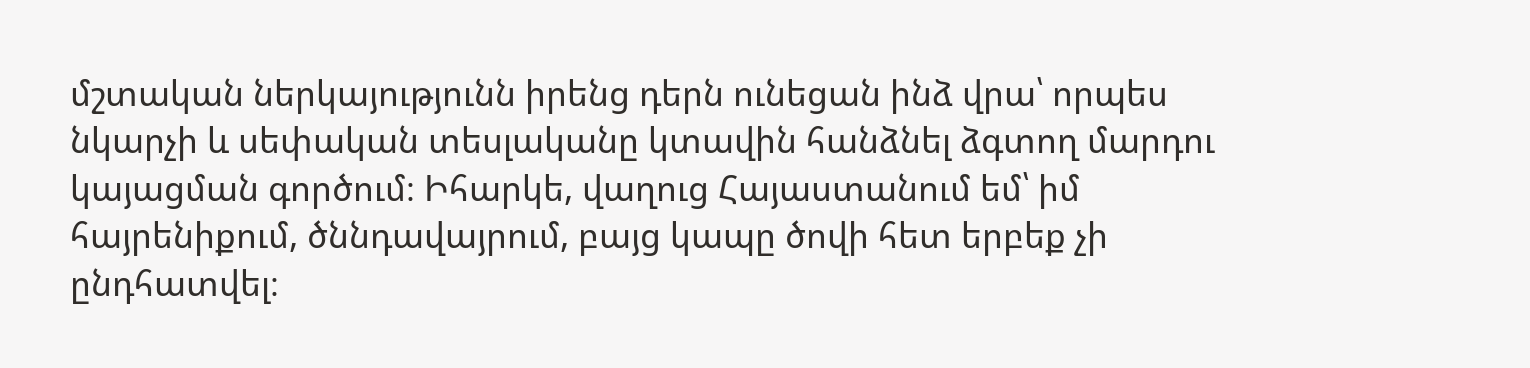մշտական ներկայությունն իրենց դերն ունեցան ինձ վրա՝ որպես նկարչի և սեփական տեսլականը կտավին հանձնել ձգտող մարդու կայացման գործում։ Իհարկե, վաղուց Հայաստանում եմ՝ իմ հայրենիքում, ծննդավայրում, բայց կապը ծովի հետ երբեք չի ընդհատվել։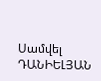Սամվել ԴԱՆԻԵԼՅԱՆ